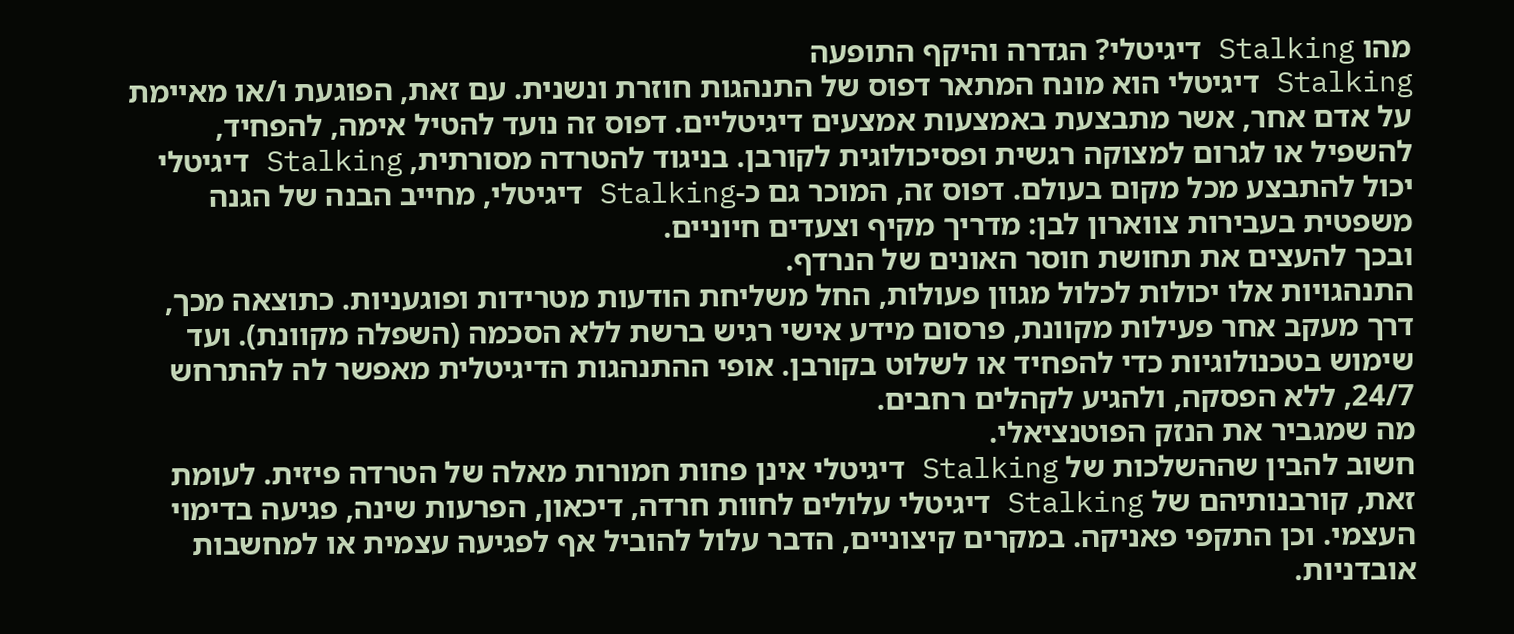מהו Stalking דיגיטלי? הגדרה והיקף התופעה
Stalking דיגיטלי הוא מונח המתאר דפוס של התנהגות חוזרת ונשנית. עם זאת, הפוגעת ו/או מאיימת על אדם אחר, אשר מתבצעת באמצעות אמצעים דיגיטליים. דפוס זה נועד להטיל אימה, להפחיד, להשפיל או לגרום למצוקה רגשית ופסיכולוגית לקורבן. בניגוד להטרדה מסורתית, Stalking דיגיטלי יכול להתבצע מכל מקום בעולם. דפוס זה, המוכר גם כ-Stalking דיגיטלי, מחייב הבנה של הגנה משפטית בעבירות צווארון לבן: מדריך מקיף וצעדים חיוניים.
ובכך להעצים את תחושת חוסר האונים של הנרדף.
התנהגויות אלו יכולות לכלול מגוון פעולות, החל משליחת הודעות מטרידות ופוגעניות. כתוצאה מכך, דרך מעקב אחר פעילות מקוונת, פרסום מידע אישי רגיש ברשת ללא הסכמה (השפלה מקוונת). ועד שימוש בטכנולוגיות כדי להפחיד או לשלוט בקורבן. אופי ההתנהגות הדיגיטלית מאפשר לה להתרחש 24/7, ללא הפסקה, ולהגיע לקהלים רחבים.
מה שמגביר את הנזק הפוטנציאלי.
חשוב להבין שההשלכות של Stalking דיגיטלי אינן פחות חמורות מאלה של הטרדה פיזית. לעומת זאת, קורבנותיהם של Stalking דיגיטלי עלולים לחוות חרדה, דיכאון, הפרעות שינה, פגיעה בדימוי העצמי. וכן התקפי פאניקה. במקרים קיצוניים, הדבר עלול להוביל אף לפגיעה עצמית או למחשבות אובדניות.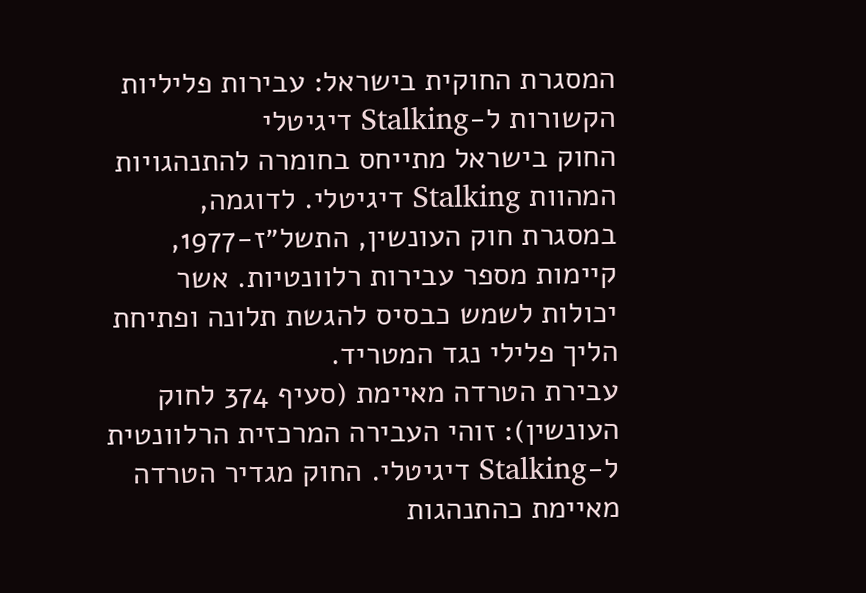המסגרת החוקית בישראל: עבירות פליליות הקשורות ל-Stalking דיגיטלי
החוק בישראל מתייחס בחומרה להתנהגויות המהוות Stalking דיגיטלי. לדוגמה, במסגרת חוק העונשין, התשל״ז-1977, קיימות מספר עבירות רלוונטיות. אשר יכולות לשמש כבסיס להגשת תלונה ופתיחת הליך פלילי נגד המטריד.
עבירת הטרדה מאיימת (סעיף 374 לחוק העונשין): זוהי העבירה המרכזית הרלוונטית ל-Stalking דיגיטלי. החוק מגדיר הטרדה מאיימת כהתנהגות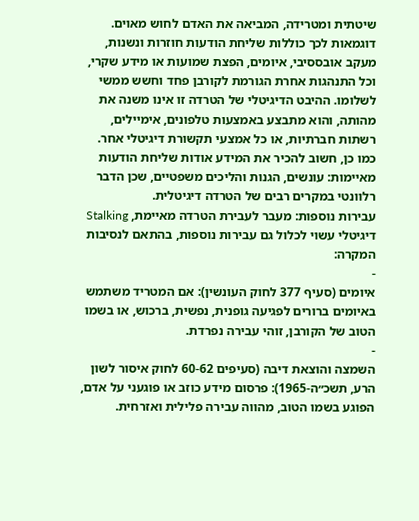שיטתית ומטרידה, המביאה את האדם לחוש מאוים. דוגמאות לכך כוללות שליחת הודעות חוזרות ונשנות, מעקב אובססיבי, איומים, הפצת שמועות או מידע שקרי, וכל התנהגות אחרת הגורמת לקורבן פחד וחשש ממשי לשלומו. ההיבט הדיגיטלי של הטרדה זו אינו משנה את מהותה, והוא מתבצע באמצעות טלפונים, אימיילים, רשתות חברתיות, או כל אמצעי תקשורת דיגיטלי אחר. כמו כן, חשוב להכיר את המידע אודות שליחת הודעות מאיימות: עונשים, הגנות והליכים משפטיים, שכן הדבר רלוונטי במקרים רבים של הטרדה דיגיטלית.
עבירות נוספות: מעבר לעבירת הטרדה מאיימת, Stalking דיגיטלי עשוי לכלול גם עבירות נוספות, בהתאם לנסיבות המקרה:
-
איומים (סעיף 377 לחוק העונשין): אם המטריד משתמש באיומים ברורים לפגיעה גופנית, נפשית, ברכוש, או בשמו הטוב של הקורבן, זוהי עבירה נפרדת.
-
השמצה והוצאת דיבה (סעיפים 60-62 לחוק איסור לשון הרע, תשכ״ה-1965): פרסום מידע כוזב או פוגעני על אדם, הפוגע בשמו הטוב, מהווה עבירה פלילית ואזרחית.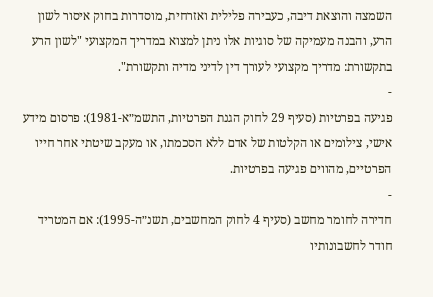השמצה והוצאת דיבה, כעבירה פלילית ואזרחית, מוסדרות בחוק איסור לשון הרע, והבנה מעמיקה של סוגיות אלו ניתן למצוא במדריך המקצועי "לשון הרע בתקשורת: מדריך מקצועי לעורך דין לדיני מדיה ותקשורת".
-
פגיעה בפרטיות (סעיף 29 לחוק הגנת הפרטיות, התשמ״א-1981): פרסום מידע אישי, צילומים או הקלטות של אדם ללא הסכמתו, או מעקב שיטתי אחר חייו הפרטיים, מהווים פגיעה בפרטיות.
-
חדירה לחומר מחשב (סעיף 4 לחוק המחשבים, תשנ״ה-1995): אם המטריד חודר לחשבונותיו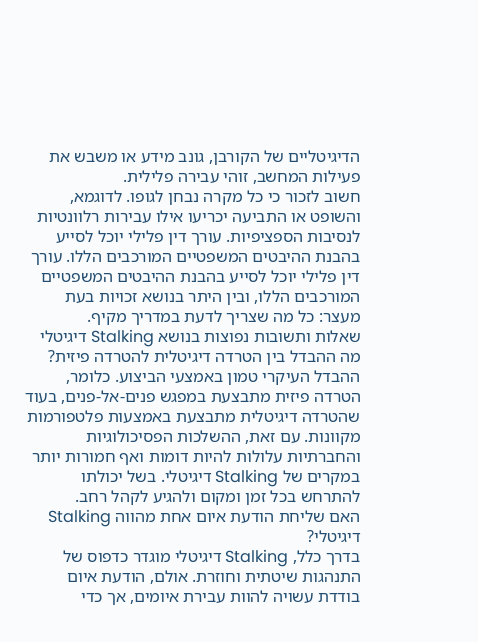הדיגיטליים של הקורבן, גונב מידע או משבש את פעילות המחשב, זוהי עבירה פלילית.
חשוב לזכור כי כל מקרה נבחן לגופו. לדוגמא, והשופט או התביעה יכריעו אילו עבירות רלוונטיות לנסיבות הספציפיות. עורך דין פלילי יוכל לסייע בהבנת ההיבטים המשפטיים המורכבים הללו. עורך דין פלילי יוכל לסייע בהבנת ההיבטים המשפטיים המורכבים הללו, ובין היתר בנושא זכויות בעת מעצר: כל מה שצריך לדעת במדריך מקיף.
שאלות ותשובות נפוצות בנושא Stalking דיגיטלי
מה ההבדל בין הטרדה דיגיטלית להטרדה פיזית?
ההבדל העיקרי טמון באמצעי הביצוע. כלומר, הטרדה פיזית מתבצעת במפגש פנים-אל-פנים, בעוד שהטרדה דיגיטלית מתבצעת באמצעות פלטפורמות מקוונות. עם זאת, ההשלכות הפסיכולוגיות והחברתיות עלולות להיות דומות ואף חמורות יותר במקרים של Stalking דיגיטלי. בשל יכולתו להתרחש בכל זמן ומקום ולהגיע לקהל רחב.
האם שליחת הודעת איום אחת מהווה Stalking דיגיטלי?
בדרך כלל, Stalking דיגיטלי מוגדר כדפוס של התנהגות שיטתית וחוזרת. אולם, הודעת איום בודדת עשויה להוות עבירת איומים, אך כדי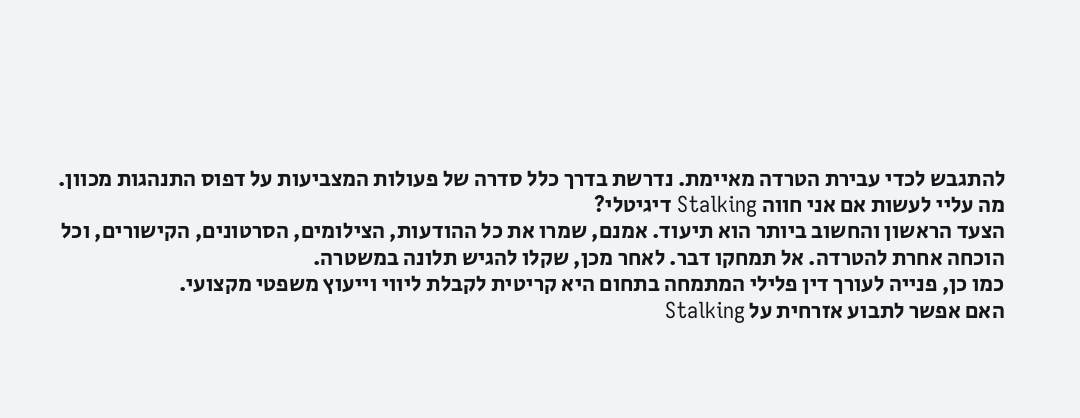להתגבש לכדי עבירת הטרדה מאיימת. נדרשת בדרך כלל סדרה של פעולות המצביעות על דפוס התנהגות מכוון.
מה עליי לעשות אם אני חווה Stalking דיגיטלי?
הצעד הראשון והחשוב ביותר הוא תיעוד. אמנם, שמרו את כל ההודעות, הצילומים, הסרטונים, הקישורים, וכל הוכחה אחרת להטרדה. אל תמחקו דבר. לאחר מכן, שקלו להגיש תלונה במשטרה.
כמו כן, פנייה לעורך דין פלילי המתמחה בתחום היא קריטית לקבלת ליווי וייעוץ משפטי מקצועי.
האם אפשר לתבוע אזרחית על Stalking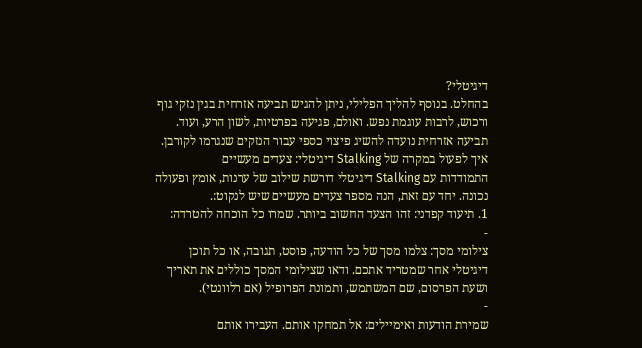דיגיטלי?
בהחלט. בנוסף להליך הפלילי, ניתן להגיש תביעה אזרחית בגין נזקי גוף ורכוש, לרבות עוגמת נפש. ואולם, פגיעה בפרטיות, לשון הרע, ועוד. תביעה אזרחית נועדה להשיג פיצוי כספי עבור הנזקים שנגרמו לקורבן.
איך לפעול במקרה של Stalking דיגיטלי: צעדים מעשיים
התמודדות עם Stalking דיגיטלי דורשת שילוב של ערנות, אומץ ופעולה נכונה. יחד עם זאת, הנה מספר צעדים מעשיים שיש לנקוט:.
1. תיעוד קפדני: זהו הצעד החשוב ביותר. שמרו כל הוכחה להטרדה:
-
צילומי מסך: צלמו מסך של כל הודעה, פוסט, תגובה, או כל תוכן דיגיטלי אחר שמטריד אתכם. ודאו שצילומי המסך כוללים את תאריך ושעת הפרסום, שם המשתמש, ותמונת הפרופיל (אם רלוונטי).
-
שמירת הודעות ואימיילים: אל תמחקו אותם. העבירו אותם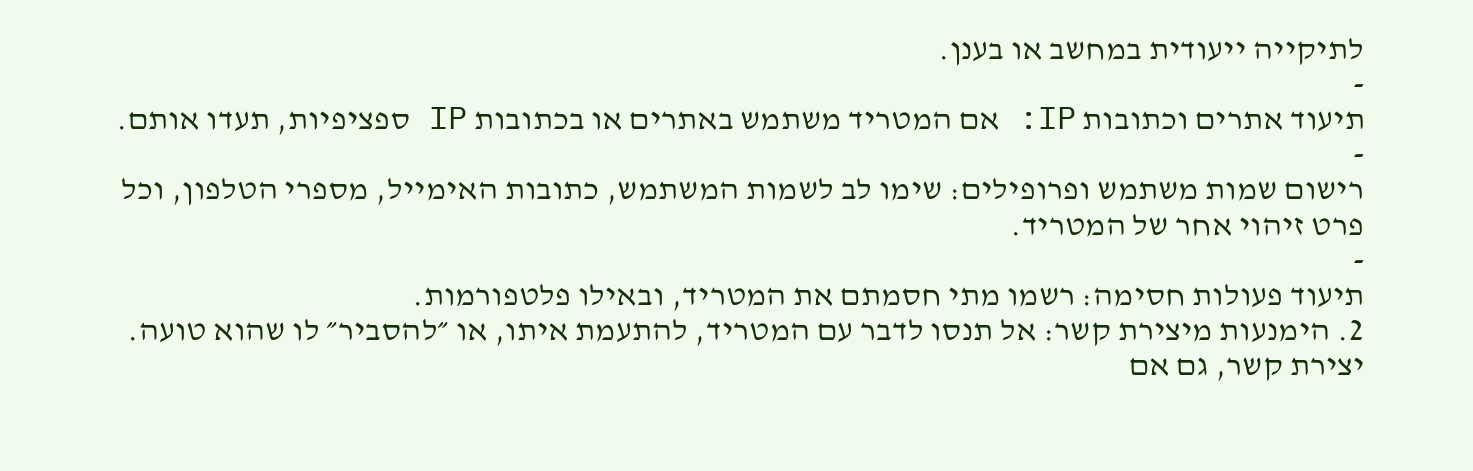לתיקייה ייעודית במחשב או בענן.
-
תיעוד אתרים וכתובות IP: אם המטריד משתמש באתרים או בכתובות IP ספציפיות, תעדו אותם.
-
רישום שמות משתמש ופרופילים: שימו לב לשמות המשתמש, כתובות האימייל, מספרי הטלפון, וכל פרט זיהוי אחר של המטריד.
-
תיעוד פעולות חסימה: רשמו מתי חסמתם את המטריד, ובאילו פלטפורמות.
2. הימנעות מיצירת קשר: אל תנסו לדבר עם המטריד, להתעמת איתו, או ״להסביר״ לו שהוא טועה. יצירת קשר, גם אם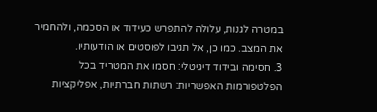במטרה לגנות, עלולה להתפרש כעידוד או הסכמה, ולהחמיר את המצב. כמו כן, אל תגיבו לפוסטים או הודעותיו.
3. חסימה ובידוד דיגיטלי: חסמו את המטריד בכל הפלטפורמות האפשריות: רשתות חברתיות, אפליקציות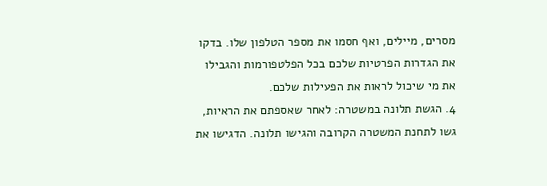מסרים, מיילים, ואף חסמו את מספר הטלפון שלו. בדקו את הגדרות הפרטיות שלכם בכל הפלטפורמות והגבילו את מי שיכול לראות את הפעילות שלכם.
4. הגשת תלונה במשטרה: לאחר שאספתם את הראיות, גשו לתחנת המשטרה הקרובה והגישו תלונה. הדגישו את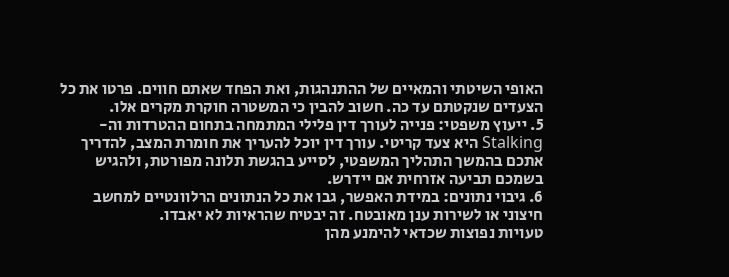האופי השיטתי והמאיים של ההתנהגות, ואת הפחד שאתם חווים. פרטו את כל הצעדים שנקטתם עד כה. חשוב להבין כי המשטרה חוקרת מקרים אלו.
5. ייעוץ משפטי: פנייה לעורך דין פלילי המתמחה בתחום ההטרדות וה-Stalking היא צעד קריטי. עורך דין יוכל להעריך את חומרת המצב, להדריך אתכם בהמשך התהליך המשפטי, לסייע בהגשת תלונה מפורטת, ולהגיש בשמכם תביעה אזרחית אם יידרש.
6. גיבוי נתונים: במידת האפשר, גבו את כל הנתונים הרלוונטיים למחשב חיצוני או לשירות ענן מאובטח. זה יבטיח שהראיות לא יאבדו.
טעויות נפוצות שכדאי להימנע מהן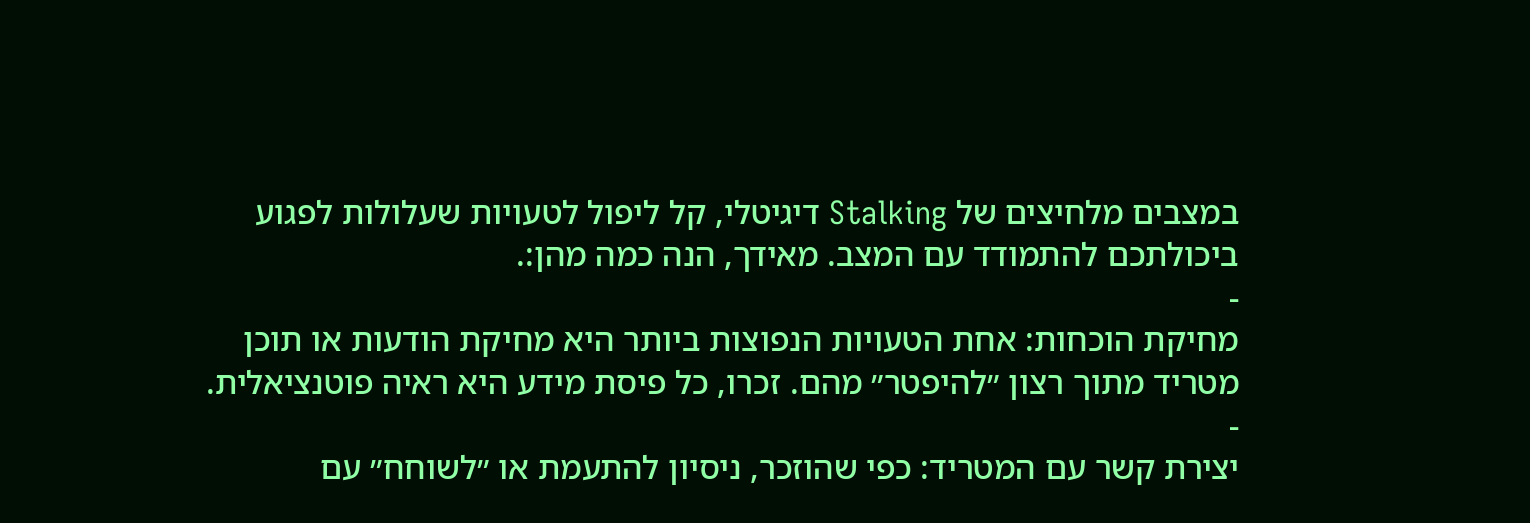במצבים מלחיצים של Stalking דיגיטלי, קל ליפול לטעויות שעלולות לפגוע ביכולתכם להתמודד עם המצב. מאידך, הנה כמה מהן:.
-
מחיקת הוכחות: אחת הטעויות הנפוצות ביותר היא מחיקת הודעות או תוכן מטריד מתוך רצון ״להיפטר״ מהם. זכרו, כל פיסת מידע היא ראיה פוטנציאלית.
-
יצירת קשר עם המטריד: כפי שהוזכר, ניסיון להתעמת או ״לשוחח״ עם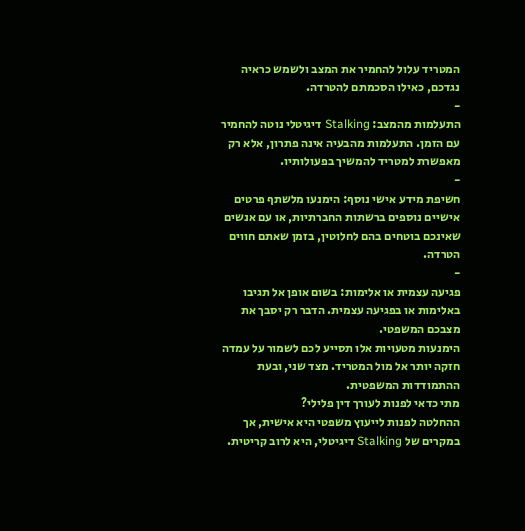המטריד עלול להחמיר את המצב ולשמש כראיה נגדכם, כאילו הסכמתם להטרדה.
-
התעלמות מהמצב: Stalking דיגיטלי נוטה להחמיר עם הזמן. התעלמות מהבעיה אינה פתרון, אלא רק מאפשרת למטריד להמשיך בפעולותיו.
-
חשיפת מידע אישי נוסף: הימנעו מלשתף פרטים אישיים נוספים ברשתות החברתיות, או עם אנשים שאינכם בוטחים בהם לחלוטין, בזמן שאתם חווים הטרדה.
-
פגיעה עצמית או אלימות: בשום אופן אל תגיבו באלימות או בפגיעה עצמית. הדבר רק יסבך את מצבכם המשפטי.
הימנעות מטעויות אלו תסייע לכם לשמור על עמדה חזקה יותר אל מול המטריד. מצד שני, ובעת ההתמודדות המשפטית.
מתי כדאי לפנות לעורך דין פלילי?
ההחלטה לפנות לייעוץ משפטי היא אישית, אך במקרים של Stalking דיגיטלי, היא לרוב קריטית.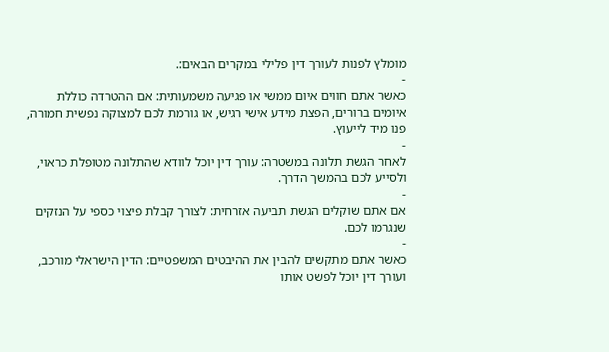מומלץ לפנות לעורך דין פלילי במקרים הבאים:.
-
כאשר אתם חווים איום ממשי או פגיעה משמעותית: אם ההטרדה כוללת איומים ברורים, הפצת מידע אישי רגיש, או גורמת לכם למצוקה נפשית חמורה, פנו מיד לייעוץ.
-
לאחר הגשת תלונה במשטרה: עורך דין יוכל לוודא שהתלונה מטופלת כראוי, ולסייע לכם בהמשך הדרך.
-
אם אתם שוקלים הגשת תביעה אזרחית: לצורך קבלת פיצוי כספי על הנזקים שנגרמו לכם.
-
כאשר אתם מתקשים להבין את ההיבטים המשפטיים: הדין הישראלי מורכב, ועורך דין יוכל לפשט אותו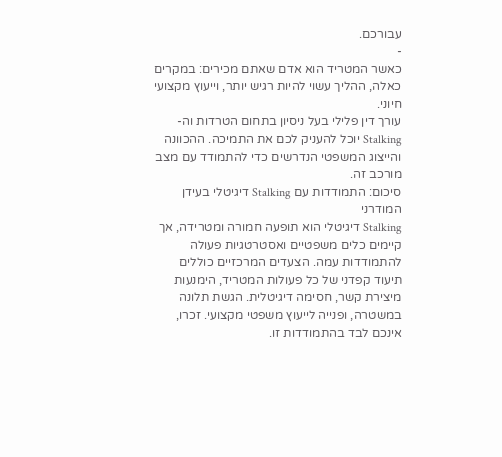עבורכם.
-
כאשר המטריד הוא אדם שאתם מכירים: במקרים כאלה, ההליך עשוי להיות רגיש יותר, וייעוץ מקצועי חיוני.
עורך דין פלילי בעל ניסיון בתחום הטרדות וה-Stalking יוכל להעניק לכם את התמיכה. ההכוונה והייצוג המשפטי הנדרשים כדי להתמודד עם מצב מורכב זה.
סיכום: התמודדות עם Stalking דיגיטלי בעידן המודרני
Stalking דיגיטלי הוא תופעה חמורה ומטרידה, אך קיימים כלים משפטיים ואסטרטגיות פעולה להתמודדות עמה. הצעדים המרכזיים כוללים תיעוד קפדני של כל פעולות המטריד, הימנעות מיצירת קשר, חסימה דיגיטלית. הגשת תלונה במשטרה, ופנייה לייעוץ משפטי מקצועי. זכרו, אינכם לבד בהתמודדות זו.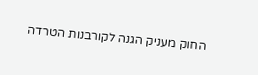החוק מעניק הגנה לקורבנות הטרדה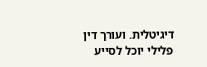דיגיטלית. ועורך דין פלילי יוכל לסייע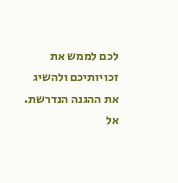לכם לממש את זכויותיכם ולהשיג את ההגנה הנדרשת. אל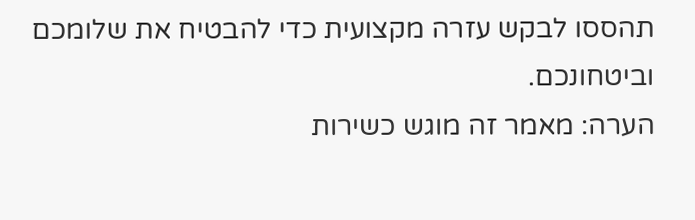תהססו לבקש עזרה מקצועית כדי להבטיח את שלומכם וביטחונכם.
הערה: מאמר זה מוגש כשירות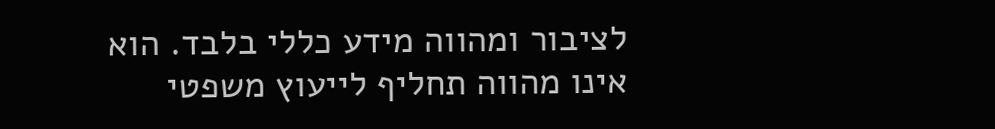לציבור ומהווה מידע כללי בלבד. הוא אינו מהווה תחליף לייעוץ משפטי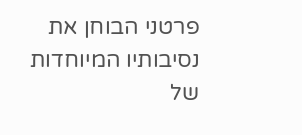פרטני הבוחן את נסיבותיו המיוחדות של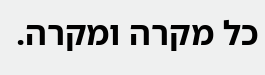כל מקרה ומקרה.